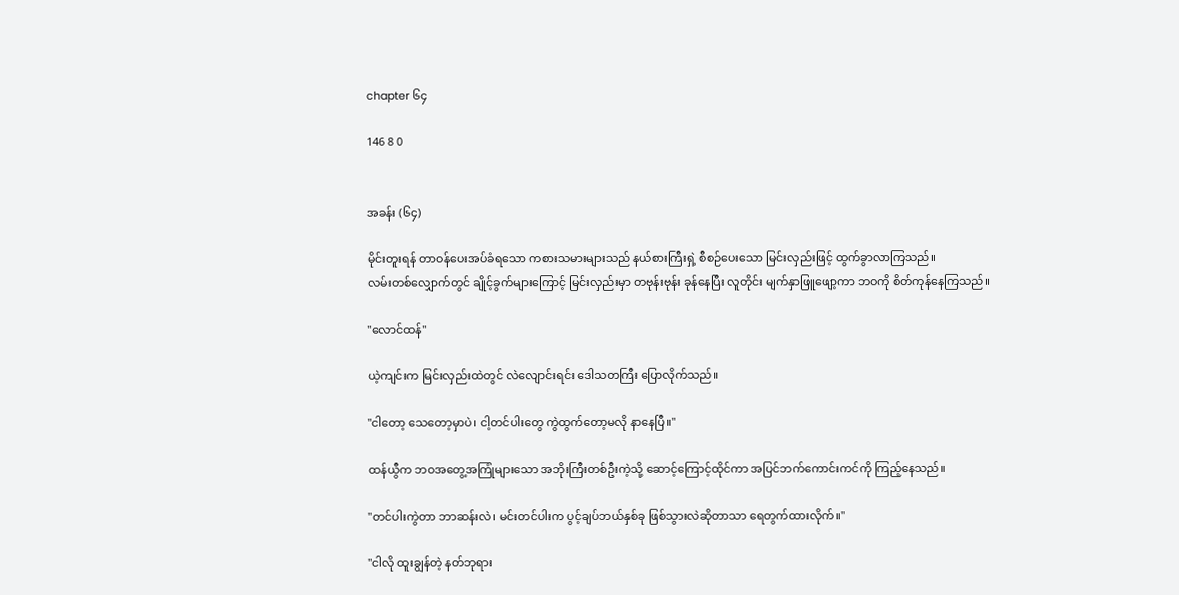chapter ၆၄

146 8 0


အခန်း (၆၄)

မိုင်းတူးရန် တာဝန်ပေးအပ်ခံရသော ကစားသမားများသည် နယ်စားကြီးရှဲ့ စီစဉ်ပေးသော မြင်းလှည်းဖြင့် ထွက်ခွာလာကြသည်။
လမ်းတစ်လျှောက်တွင် ချိုင့်ခွက်များကြောင့် မြင်းလှည်းမှာ တဗုန်းဗုန်း ခုန်နေပြီး လူတိုင်း မျက်နှာဖြူဖျော့ကာ ဘဝကို စိတ်ကုန်နေကြသည်။

"လောင်ထန်"

ယဲ့ကျင်းက မြင်းလှည်းထဲတွင် လဲလျောင်းရင်း ဒေါသတကြီး ပြောလိုက်သည်။

"ငါတော့ သေတော့မှာပဲ၊ ငါ့တင်ပါးတွေ ကွဲထွက်တော့မလို နာနေပြီ။"

ထန်ယွီက ဘဝအတွေ့အကြုံများသော အဘိုးကြီးတစ်ဦးကဲ့သို့ ဆောင့်ကြောင့်ထိုင်ကာ အပြင်ဘက်ကောင်းကင်ကို ကြည့်နေသည်။

"တင်ပါးကွဲတာ ဘာဆန်းလဲ၊ မင်းတင်ပါးက ပွင့်ချပ်ဘယ်နှစ်ခု ဖြစ်သွားလဲဆိုတာသာ ရေတွက်ထားလိုက်။"

"ငါလို ထူးချွန်တဲ့ နတ်ဘုရား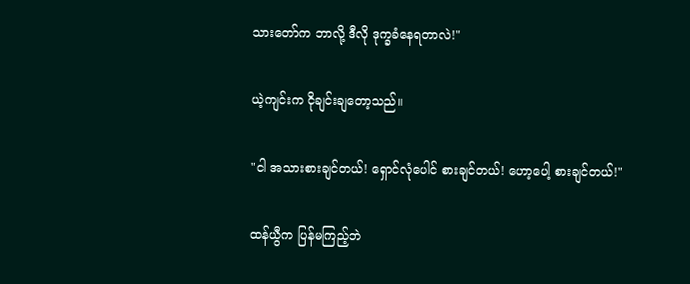သားတော်က ဘာလို့ ဒီလို ဒုက္ခခံနေရတာလဲ!"

ယဲ့ကျင်းက ငိုချင်းချတော့သည်။

"ငါ အသားစားချင်တယ်! ရှောင်လုံပေါင် စားချင်တယ်! ဟော့ပေါ့ စားချင်တယ်!"

ထန်ယွီက ပြန်မကြည့်ဘဲ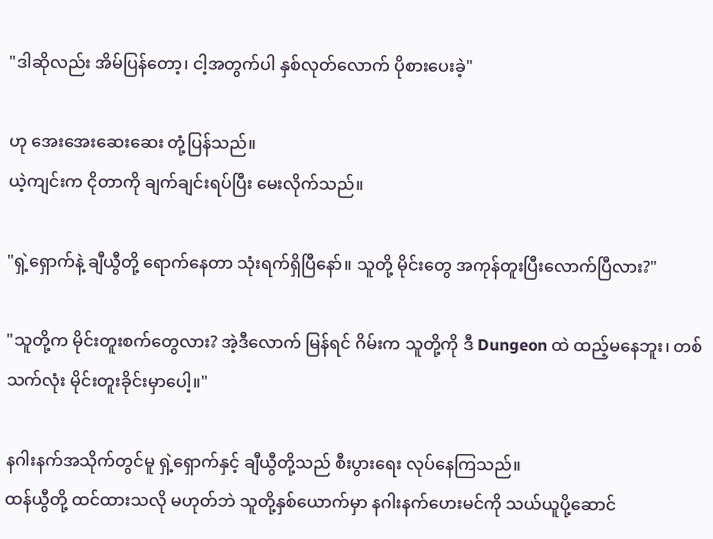"ဒါဆိုလည်း အိမ်ပြန်တော့၊ ငါ့အတွက်ပါ နှစ်လုတ်လောက် ပိုစားပေးခဲ့"

ဟု အေးအေးဆေးဆေး တုံ့ပြန်သည်။
ယဲ့ကျင်းက ငိုတာကို ချက်ချင်းရပ်ပြီး မေးလိုက်သည်။

"ရှဲ့ရှောက်နဲ့ ချီယွီတို့ ရောက်နေတာ သုံးရက်ရှိပြီနော်။ သူတို့ မိုင်းတွေ အကုန်တူးပြီးလောက်ပြီလား?"

"သူတို့က မိုင်းတူးစက်တွေလား? အဲ့ဒီလောက် မြန်ရင် ဂိမ်းက သူတို့ကို ဒီ Dungeon ထဲ ထည့်မနေဘူး၊ တစ်သက်လုံး မိုင်းတူးခိုင်းမှာပေါ့။"

နဂါးနက်အသိုက်တွင်မူ ရှဲ့ရှောက်နှင့် ချီယွီတို့သည် စီးပွားရေး လုပ်နေကြသည်။
ထန်ယွီတို့ ထင်ထားသလို မဟုတ်ဘဲ သူတို့နှစ်ယောက်မှာ နဂါးနက်ဟေးမင်ကို သယ်ယူပို့ဆောင်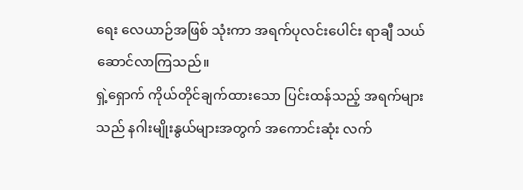ရေး လေယာဉ်အဖြစ် သုံးကာ အရက်ပုလင်းပေါင်း ရာချီ သယ်ဆောင်လာကြသည်။
ရှဲ့ရှောက် ကိုယ်တိုင်ချက်ထားသော ပြင်းထန်သည့် အရက်များသည် နဂါးမျိုးနွယ်များအတွက် အကောင်းဆုံး လက်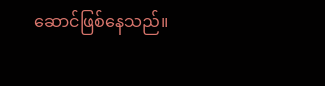ဆောင်ဖြစ်နေသည်။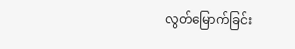လွတ်မြောက်ခြင်း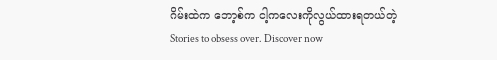ဂိမ်းထဲက ဘော့စ်က ငါ့ကလေးကိုလွယ်ထားရတယ်တဲ့ Stories to obsess over. Discover now